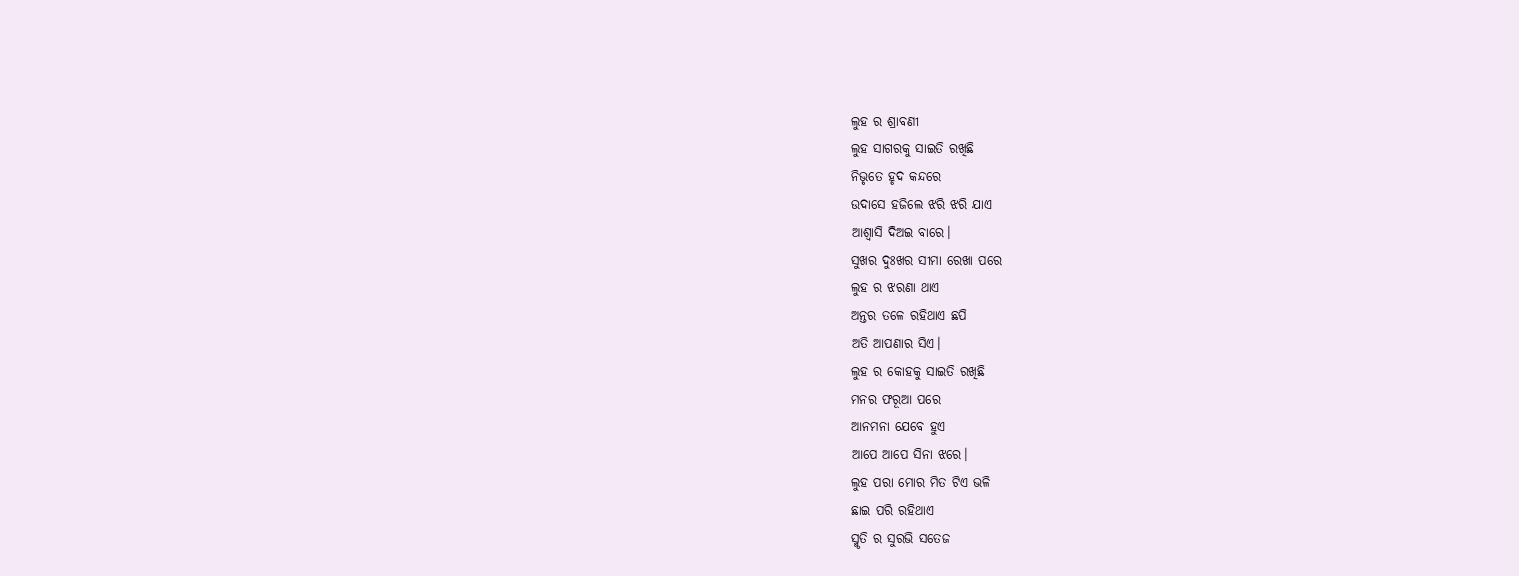ଲୁହ ର ଶ୍ରାବଣୀ
ଲୁହ ସାଗରକୁ ସାଇତି ରଖିଛି
ନିଭୃତେ ହୃଦ କନ୍ଦରେ
ଉଦାସେ ହଜିଲେ ଝରି ଝରି ଯାଏ
ଆଶ୍ଵାସି ଦିଅଇ ବାରେ।
ସୁଖର ଦୁଃଖର ସୀମା ରେଖା ପରେ
ଲୁହ ର ଝରଣା ଥାଏ
ଅନ୍ତର ତଳେ ରହିଥାଏ ଛପି
ଅତି ଆପଣାର ସିଏ।
ଲୁହ ର କୋହକୁ ସାଇତି ରଖିଛି
ମନର ଫରୂଆ ପରେ
ଆନମନା ଯେବେ ହୁଏ
ଆପେ ଆପେ ସିନା ଝରେ।
ଲୁହ ପରା ମୋର ମିତ ଟିଏ ଭଳି
ଛାଇ ପରି ରହିଥାଏ
ସ୍ମୃତି ର ସୁରଭି ସତେଜ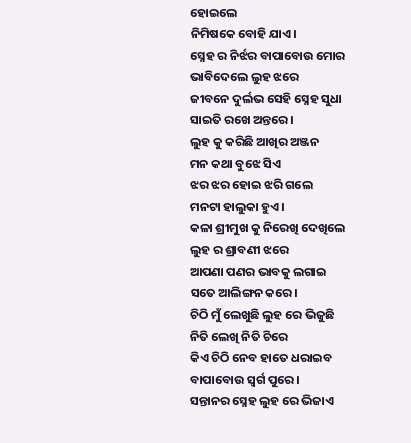ହୋଇଲେ
ନିମିଷକେ ବୋହି ଯାଏ।
ସ୍ନେହ ର ନିର୍ଝର ବାପାବୋଉ ମୋର
ଭାବିଦେଲେ ଲୁହ ଝରେ
ଜୀବନେ ଦୁର୍ଲଭ ସେହି ସ୍ନେହ ସୁଧା
ସାଇତି ରଖେ ଅନ୍ତରେ।
ଲୁହ କୁ କରିଛି ଆଖିର ଅଞ୍ଜନ
ମନ କଥା ବୁଝେ ସିଏ
ଝର ଝର ହୋଇ ଝରି ଗଲେ
ମନଟା ହାଲୁକା ହୁଏ।
କଳା ଶ୍ରୀମୁଖ କୁ ନିରେଖି ଦେଖିଲେ
ଲୁହ ର ଶ୍ରାବଣୀ ଝରେ
ଆପଣା ପଣର ଭାବକୁ ଲଗାଇ
ସତେ ଆଲିଙ୍ଗନ କରେ।
ଚିଠି ମୁଁ ଲେଖୁଛି ଲୁହ ରେ ଭିଜୁଛି
ନିତି ଲେଖି ନିତି ଚିରେ
କିଏ ଚିଠି ନେବ ହାତେ ଧରାଇବ
ବାପାବୋଉ ସ୍ୱର୍ଗ ପୁରେ।
ସନ୍ତାନର ସ୍ନେହ ଲୁହ ରେ ଭିଜାଏ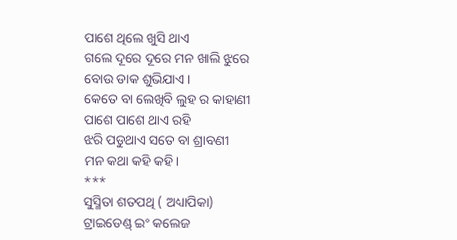ପାଶେ ଥିଲେ ଖୁସି ଥାଏ
ଗଲେ ଦୂରେ ଦୂରେ ମନ ଖାଲି ଝୁରେ
ବୋଉ ଡାକ ଶୁଭିଯାଏ।
କେତେ ବା ଲେଖିବି ଲୁହ ର କାହାଣୀ
ପାଶେ ପାଶେ ଥାଏ ରହି
ଝରି ପଡୁଥାଏ ସତେ ବା ଶ୍ରାବଣୀ
ମନ କଥା କହି କହି।
***
ସୁସ୍ମିତା ଶତପଥି ( ଅଧ୍ୟାପିକା)
ଟ୍ରାଇଡେଣ୍ଡ୍ ଇଂ କଲେଜ